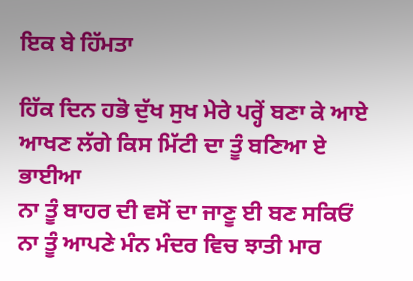ਇਕ ਬੇ ਹਿੱਮਤਾ

ਹਿੱਕ ਦਿਨ ਹਭੋ ਦੁੱਖ ਸੁਖ ਮੇਰੇ ਪਰ੍ਹੇਂ ਬਣਾ ਕੇ ਆਏ
ਆਖਣ ਲੱਗੇ ਕਿਸ ਮਿੱਟੀ ਦਾ ਤੂੰ ਬਣਿਆ ਏ ਭਾਈਆ
ਨਾ ਤੂੰ ਬਾਹਰ ਦੀ ਵਸੋਂ ਦਾ ਜਾਣੂ ਈ ਬਣ ਸਕਿਓਂ
ਨਾ ਤੂੰ ਆਪਣੇ ਮੰਨ ਮੰਦਰ ਵਿਚ ਝਾਤੀ ਮਾਰ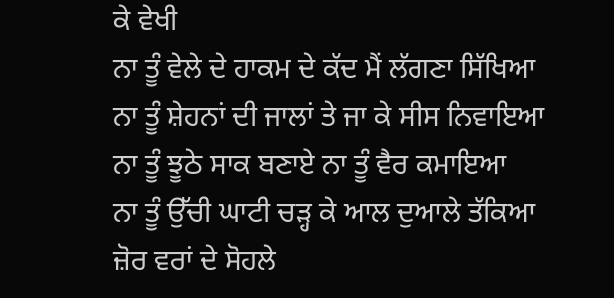ਕੇ ਵੇਖੀ
ਨਾ ਤੂੰ ਵੇਲੇ ਦੇ ਹਾਕਮ ਦੇ ਕੱਦ ਮੈਂ ਲੱਗਣਾ ਸਿੱਖਿਆ
ਨਾ ਤੂੰ ਸ਼ੇਹਨਾਂ ਦੀ ਜਾਲਾਂ ਤੇ ਜਾ ਕੇ ਸੀਸ ਨਿਵਾਇਆ
ਨਾ ਤੂੰ ਝੂਠੇ ਸਾਕ ਬਣਾਏ ਨਾ ਤੂੰ ਵੈਰ ਕਮਾਇਆ
ਨਾ ਤੂੰ ਉੱਚੀ ਘਾਟੀ ਚੜ੍ਹ ਕੇ ਆਲ ਦੁਆਲੇ ਤੱਕਿਆ
ਜ਼ੋਰ ਵਰਾਂ ਦੇ ਸੋਹਲੇ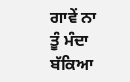ਗਾਵੇਂ ਨਾ ਤੂੰ ਮੰਦਾ ਬੱਕਿਆ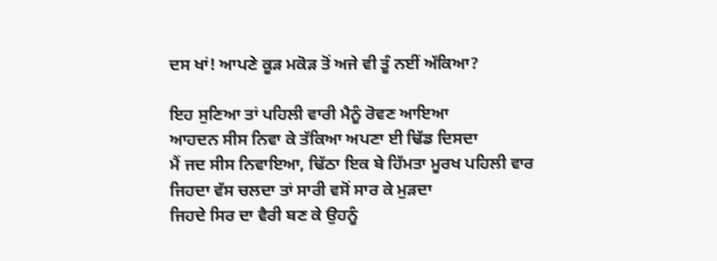ਦਸ ਖਾਂ! ਆਪਣੇ ਕੂੜ ਮਕੋੜ ਤੋਂ ਅਜੇ ਵੀ ਤੂੰ ਨਈਂ ਅੱਕਿਆ?

ਇਹ ਸੁਣਿਆ ਤਾਂ ਪਹਿਲੀ ਵਾਰੀ ਮੈਨੂੰ ਰੋਵਣ ਆਇਆ
ਆਹਦਨ ਸੀਸ ਨਿਵਾ ਕੇ ਤੱਕਿਆ ਅਪਣਾ ਈ ਢਿੱਡ ਦਿਸਦਾ
ਮੈਂ ਜਦ ਸੀਸ ਨਿਵਾਇਆ, ਢਿੱਠਾ ਇਕ ਬੇ ਹਿੱਮਤਾ ਮੂਰਖ ਪਹਿਲੀ ਵਾਰ
ਜਿਹਦਾ ਵੱਸ ਚਲਦਾ ਤਾਂ ਸਾਰੀ ਵਸੋਂ ਸਾਰ ਕੇ ਮੁੜਦਾ
ਜਿਹਦੇ ਸਿਰ ਦਾ ਵੈਰੀ ਬਣ ਕੇ ਉਹਨੂੰ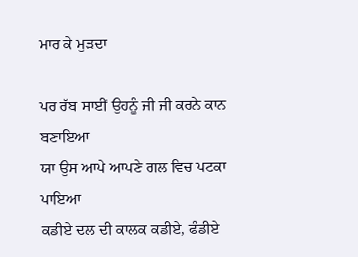ਮਾਰ ਕੇ ਮੁੜਦਾ

ਪਰ ਰੱਬ ਸਾਈਂ ਉਹਨੂੰ ਜੀ ਜੀ ਕਰਨੇ ਕਾਨ ਬਣਾਇਆ
ਯਾ ਉਸ ਆਪੇ ਆਪਣੇ ਗਲ ਵਿਚ ਪਟਕਾ ਪਾਇਆ
ਕਡੀਏ ਦਲ ਦੀ ਕਾਲਕ ਕਡੀਏ, ਫੰਡੀਏ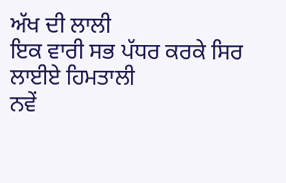ਅੱਖ ਦੀ ਲਾਲੀ
ਇਕ ਵਾਰੀ ਸਭ ਪੱਧਰ ਕਰਕੇ ਸਿਰ ਲਾਈਏ ਹਿਮਤਾਲੀ
ਨਵੇਂ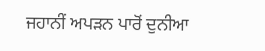ਜਹਾਨੀਂ ਅਪੜਨ ਪਾਰੋਂ ਦੁਨੀਆ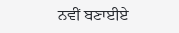ਨਵੀਂ ਬਣਾਈਏ